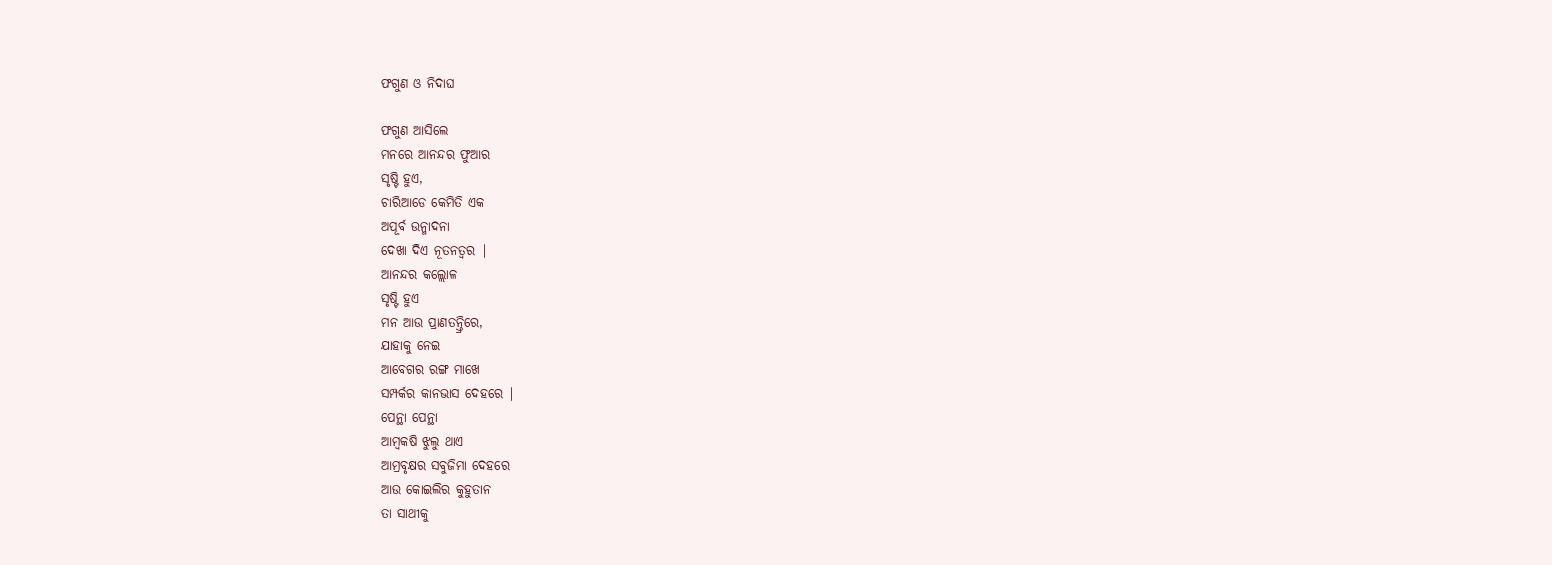ଫଗୁଣ ଓ ନିଦାଘ

ଫଗୁଣ ଆସିଲେ
ମନରେ ଆନନ୍ଦର ଫୁଆର
ସୃଷ୍ଟି ହୁଏ,
ଚାରିଆଡେ କେମିତି ଏକ
ଅପୂର୍ବ ଉନ୍ମାଦନା
ଦେଖା ଦିଏ ନୂତନତ୍ୱର |
ଆନନ୍ଦର କଲ୍ଲୋଳ
ସୃଷ୍ଟି ହୁଏ
ମନ ଆଉ ପ୍ରାଣତନ୍ତ୍ରିରେ,
ଯାହାକୁ ନେଇ
ଆବେଗର ରଙ୍ଗ ମାଖେ
ସମ୍ପର୍କର କାନଭାସ ଦେହରେ |
ପେନ୍ଥା ପେନ୍ଥା
ଆମ୍ବକଷି ଝୁଲୁ ଥାଏ
ଆମ୍ରବୃକ୍ଷର ସବୁଜିମା ଦେହରେ
ଆଉ କୋଇଲିର କୁହୁତାନ
ତା ସାଥୀକୁ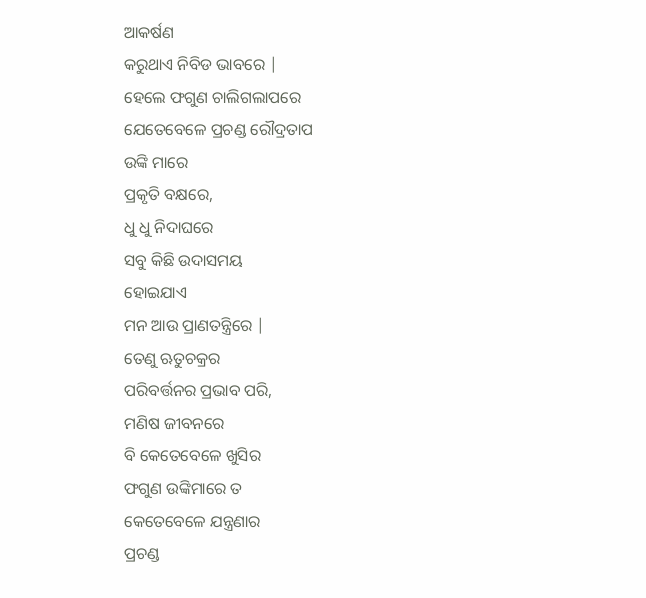ଆକର୍ଷଣ
କରୁଥାଏ ନିବିଡ ଭାବରେ |
ହେଲେ ଫଗୁଣ ଚାଲିଗଲାପରେ
ଯେତେବେଳେ ପ୍ରଚଣ୍ଡ ରୌଦ୍ରତାପ
ଉଙ୍କି ମାରେ
ପ୍ରକୃତି ବକ୍ଷରେ,
ଧୁ ଧୁ ନିଦାଘରେ
ସବୁ କିଛି ଉଦାସମୟ
ହୋଇଯାଏ
ମନ ଆଉ ପ୍ରାଣତନ୍ତ୍ରିରେ |
ତେଣୁ ଋତୁଚକ୍ରର
ପରିବର୍ତ୍ତନର ପ୍ରଭାବ ପରି,
ମଣିଷ ଜୀବନରେ
ବି କେତେବେଳେ ଖୁସିର
ଫଗୁଣ ଉଙ୍କିମାରେ ତ
କେତେବେଳେ ଯନ୍ତ୍ରଣାର
ପ୍ରଚଣ୍ଡ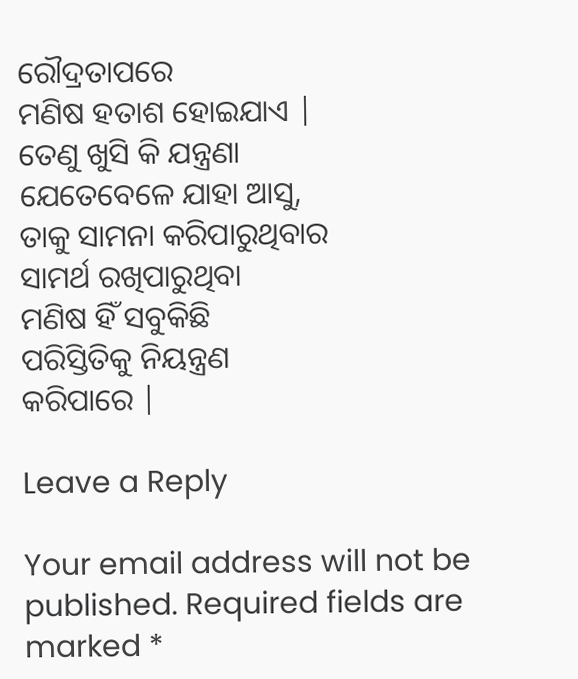ରୌଦ୍ରତାପରେ
ମଣିଷ ହତାଶ ହୋଇଯାଏ |
ତେଣୁ ଖୁସି କି ଯନ୍ତ୍ରଣା
ଯେତେବେଳେ ଯାହା ଆସୁ,
ତାକୁ ସାମନା କରିପାରୁଥିବାର
ସାମର୍ଥ ରଖିପାରୁଥିବା
ମଣିଷ ହିଁ ସବୁକିଛି
ପରିସ୍ତିତିକୁ ନିୟନ୍ତ୍ରଣ
କରିପାରେ |

Leave a Reply

Your email address will not be published. Required fields are marked *